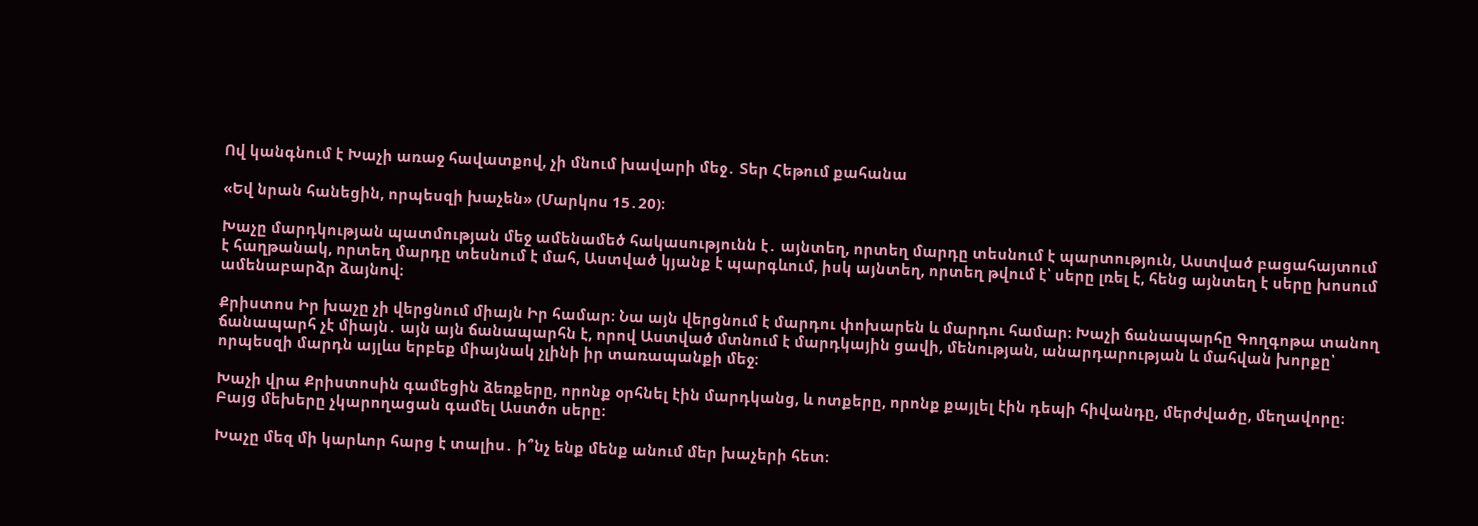Ով կանգնում է Խաչի առաջ հավատքով, չի մնում խավարի մեջ․ Տեր Հեթում քահանա

«Եվ նրան հանեցին, որպեսզի խաչեն» (Մարկոս 15․20)։

Խաչը մարդկության պատմության մեջ ամենամեծ հակասությունն է․ այնտեղ, որտեղ մարդը տեսնում է պարտություն, Աստված բացահայտում է հաղթանակ, որտեղ մարդը տեսնում է մահ, Աստված կյանք է պարգևում, իսկ այնտեղ, որտեղ թվում է՝ սերը լռել է, հենց այնտեղ է սերը խոսում ամենաբարձր ձայնով։

Քրիստոս Իր խաչը չի վերցնում միայն Իր համար։ Նա այն վերցնում է մարդու փոխարեն և մարդու համար։ Խաչի ճանապարհը Գողգոթա տանող ճանապարհ չէ միայն․ այն այն ճանապարհն է, որով Աստված մտնում է մարդկային ցավի, մենության, անարդարության և մահվան խորքը՝ որպեսզի մարդն այլևս երբեք միայնակ չլինի իր տառապանքի մեջ։

Խաչի վրա Քրիստոսին գամեցին ձեռքերը, որոնք օրհնել էին մարդկանց, և ոտքերը, որոնք քայլել էին դեպի հիվանդը, մերժվածը, մեղավորը։ Բայց մեխերը չկարողացան գամել Աստծո սերը։

Խաչը մեզ մի կարևոր հարց է տալիս․ ի՞նչ ենք մենք անում մեր խաչերի հետ։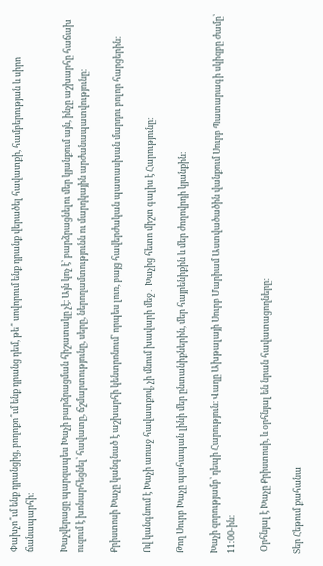Փախչո՞ւմ ենք դրանցից, բողոքո՞ւմ ենք դրանց դեմ, թե՞ սովորում ենք դրանք վերածել հավատքի, համբերության և սիրո ճանապարհի։

Խաչվերացը պարզապես Խաչի բարձրացման հիշատակը չէ։ Այն կոչ է՝ բարձրացնելու մեր կյանքում այն, ինչը աշխարհը հաճախ ուզում է խոնարհեցնել՝ հավատը, ճշմարտությունը, սերը, ներողամտությունն ու մարդկային արժանապատվությունը։

Քրիստոսի Խաչը կանգնած է աշխարհի կենտրոնում՝ որպես լուռ, բայց հավերժական պատասխան մարդու բոլոր հարցերին։

Ով կանգնում է Խաչի առաջ հավատքով, չի մնում խավարի մեջ․ Խաչից հետո միշտ գալիս է Հարությունը։

Թող Սուրբ Խաչը պահապան լինի մեր ընտանիքներին, մեր հայրենիքին և մեր ժողովրդի կյանքին։

Խաչի զորությամբ՝ դեպի Հարություն։ Վաղը Ախթալայի Սուրբ Մարիամ Աստվածածին վանքում Սուրբ Պատարագի սկիզբը ժամը՝ 11:00-ին։

 Օրհնյալ է Խաչը Քրիստոսի, և օրհնյալ են նրան հավատացողները։

Տեր Հեթում քահանա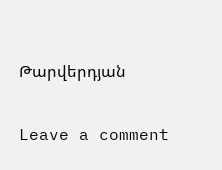Թարվերդյան

Leave a comment